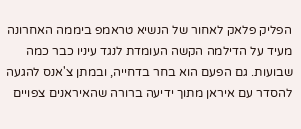הפליק פלאק לאחור של הנשיא טראמפ ביממה האחרונה מעיד על הדילמה הקשה העומדת לנגד עיניו כבר כמה שבועות. גם הפעם הוא בחר בדחייה, ובמתן צ'אנס להגעה להסדר עם איראן מתוך ידיעה ברורה שהאיראנים צפויים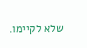שלא לקיימו.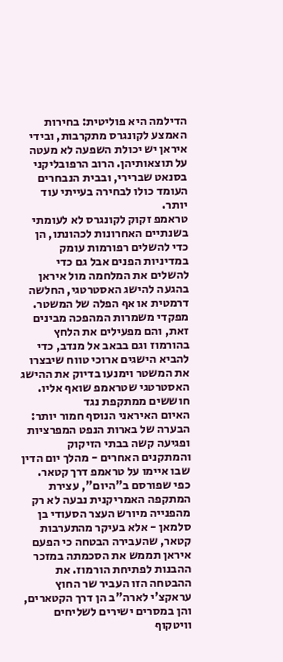הדילמה היא פוליטית: בחירות האמצע לקונגרס מתקרבות, ובידי איראן יש יכולת השפעה לא מעטה על תוצאותיהן. הרוב הרפובליקני בסנאט שברירי, ובבית הנבחרים העומד כולו לבחירה בעייתי עוד יותר.
טראמפ זקוק לקונגרס לא לעומתי בשנתיים האחרונות לכהונתו, הן כדי להשלים רפורמות עומק במדיניות הפנים אבל גם כדי להשלים את המלחמה מול איראן בהגעה להישג האסטרטגי, החלשה דרמטית או אף הפלה של המשטר.
מפקדי משמרות המהפכה מבינים זאת, והם מפעילים את הלחץ בהורמוז וגם בבאב אל מנדב, כדי להביא הישגים ארוכי טווח שיבצרו את המשטר וימנעו בדיוק את ההישג האסטרטגי שטראמפ שואף אליו.
חוששים ממתקפת נגד
האיום האיראני הנוסף חמור יותר: הבערה של בארות הנפט המפרציות ופגיעה קשה בבתי הזיקוק והמתקנים האחרים - מהלך יום הדין שבו איימו על טראמפ דרך קטאר.
כפי שפורסם ב"היום", עצירת המתקפה האמריקנית נבעה לא רק מהפנייה מיורש העצר הסעודי בן סלמאן - אלא בעיקר מהתערבות קטאר, שהעבירה הבטחה כי הפעם איראן תממש את הסכמתה במזכר ההבנות לפתיחת הורמוז. את ההבטחה הזו העביר שר החוץ עראקצ'י לארה"ב הן דרך הקטארים, והן במסרים ישירים לשליחים וויטקוף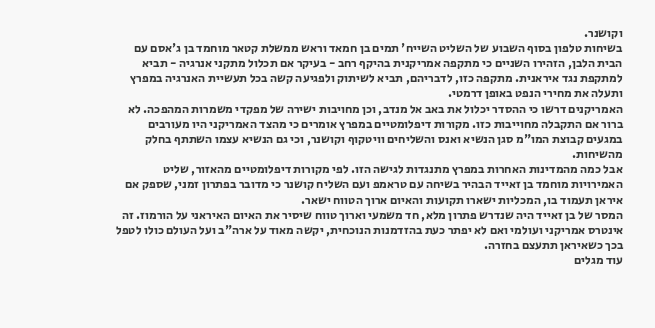וקושנר.
בשיחות טלפון בסוף השבוע של השליט השייח' תמים בן חמאד וראש ממשלת קטאר מוחמד בן ג'אסם עם הבית הלבן, הזהירו השניים כי מתקפה אמריקנית בהיקף רחב - בעיקר אם תכלול מתקני אנרגיה - תביא למתקפת נגד איראנית. מתקפה כזו, לדבריהם, תביא לשיתוק ולפגיעה קשה בכל תעשיית האנרגיה במפרץ ותעלה את מחירי הנפט באופן דרמטי.
האמריקנים דרשו כי ההסדר יכלול את באב אל מנדב, וכן מחויבות ישירה של מפקדי משמרות המהפכה. לא ברור אם התקבלה מחוייבות כזו. מקורות דיפלומטיים במפרץ אומרים כי מהצד האמריקני היו מעורבים במגעים קבוצת המו"מ סגן הנשיא ואנס והשליחים וויטקוף וקושנר, וכי גם הנשיא עצמו השתתף בחלק מהשיחות.
אבל כמה מהמדינות האחרות במפרץ מתנגדות לגישה הזו. לפי מקורות דיפלומטיים מהאזור, שליט האמירויות מוחמד בן זאייד הבהיר בשיחה עם טראמפ ועם השליח קושנר כי מדובר בפתרון זמני, שספק אם איראן תעמוד בו, המכליות ישארו תקועות והאיום ארוך הטווח ישאר.
המסר של בן זאייד היה שנדרש פתרון מלא, חד משמעי וארוך טווח שיסיר את האיום האיראני על הורמוז. זה אינטרס אמריקני ועולמי ואם לא יפתר כעת בהזדמנות הנוכחית, יקשה מאוד על ארה"ב ועל העולם כולו לטפל בכך כשאיראן תתעצם בחזרה.
עוד מגלים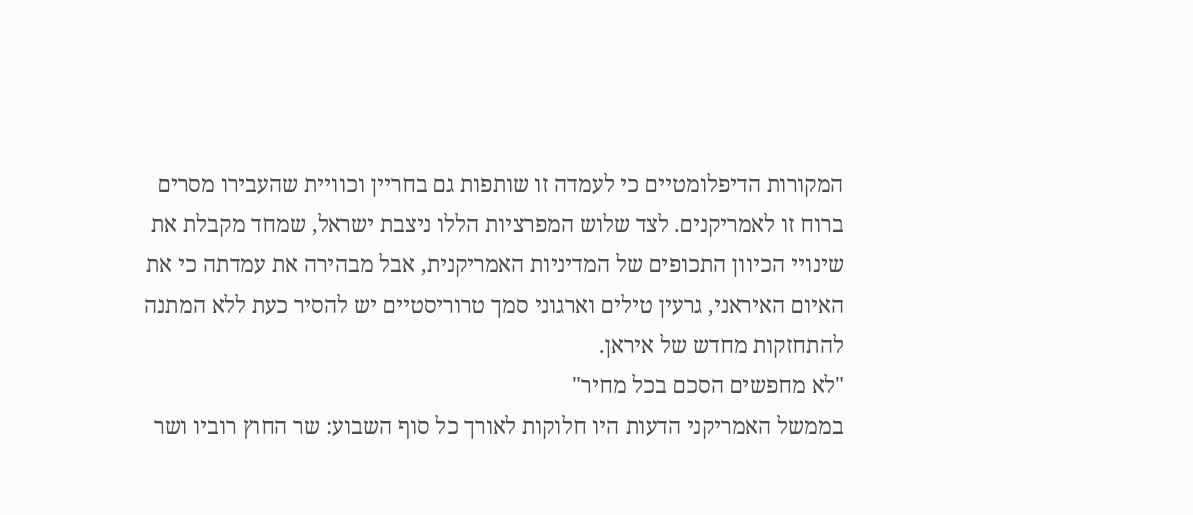המקורות הדיפלומטיים כי לעמדה זו שותפות גם בחריין וכוויית שהעבירו מסרים ברוח זו לאמריקנים. לצד שלוש המפרציות הללו ניצבת ישראל, שמחד מקבלת את שינויי הכיוון התכופים של המדיניות האמריקנית, אבל מבהירה את עמדתה כי את האיום האיראני, גרעין טילים וארגוני סמך טרוריסטיים יש להסיר כעת ללא המתנה להתחזקות מחדש של איראן.
"לא מחפשים הסכם בכל מחיר"
בממשל האמריקני הדעות היו חלוקות לאורך כל סוף השבוע: שר החוץ רוביו ושר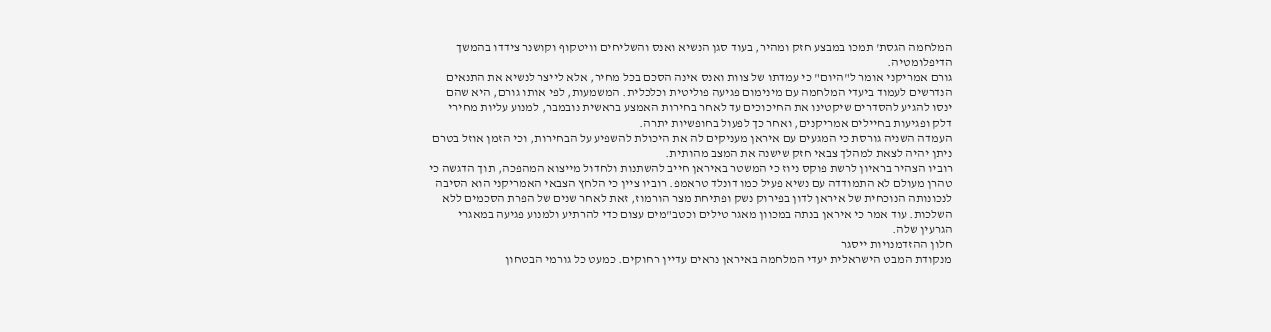המלחמה הגסת' תמכו במבצע חזק ומהיר, בעוד סגן הנשיא ואנס והשליחים וויטקוף וקושנר צידדו בהמשך הדיפלומטיה.
גורם אמריקני אומר ל"היום" כי עמדתו של צוות ואנס אינה הסכם בכל מחיר, אלא לייצר לנשיא את התנאים הנדרשים לעמוד ביעדי המלחמה עם מינימום פגיעה פוליטית וכלכלית. המשמעות, לפי אותו גורם, היא שהם ינסו להגיע להסדרים שיקטינו את החיכוכים עד לאחר בחירות האמצע בראשית נובמבר, למנוע עליות מחירי דלק ופגיעות בחיילים אמריקנים, ואחר כך לפעול בחופשיות יתרה.
העמדה השניה גורסת כי המגעים עם איראן מעניקים לה את היכולת להשפיע על הבחירות, וכי הזמן אוזל בטרם ניתן יהיה לצאת למהלך צבאי חזק שישנה את המצב מהותית.
רוביו הצהיר בראיון לרשת פוקס ניוז כי המשטר באיראן חייב להשתנות ולחדול מייצוא המהפכה, תוך הדגשה כי טהרן מעולם לא התמודדה עם נשיא פעיל כמו דונלד טראמפ. רוביו ציין כי הלחץ הצבאי האמריקני הוא הסיבה לנכונותה הנוכחית של איראן לדון בפירוק נשק ופתיחת מצר הורמוז, זאת לאחר שנים של הפרת הסכמים ללא השלכות. עוד אמר כי איראן בנתה במכוון מאגר טילים וכטב"מים עצום כדי להרתיע ולמנוע פגיעה במאגרי הגרעין שלה.
חלון ההזדמנויות ייסגר
מנקודת המבט הישראלית יעדי המלחמה באיראן נראים עדיין רחוקים. כמעט כל גורמי הבטחון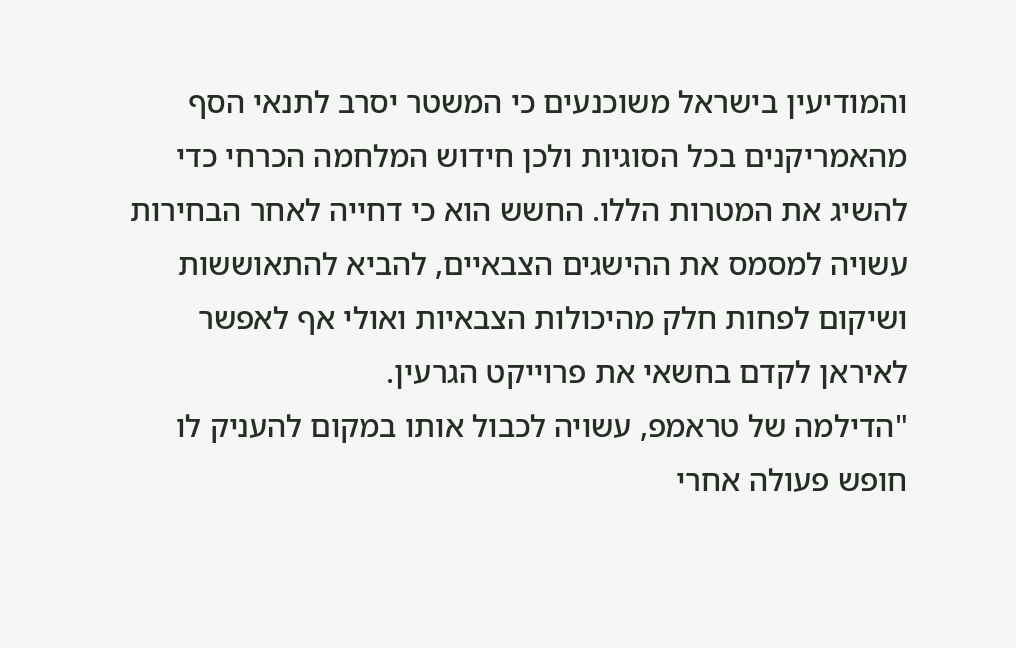והמודיעין בישראל משוכנעים כי המשטר יסרב לתנאי הסף מהאמריקנים בכל הסוגיות ולכן חידוש המלחמה הכרחי כדי להשיג את המטרות הללו. החשש הוא כי דחייה לאחר הבחירות עשויה למסמס את ההישגים הצבאיים, להביא להתאוששות ושיקום לפחות חלק מהיכולות הצבאיות ואולי אף לאפשר לאיראן לקדם בחשאי את פרוייקט הגרעין.
"הדילמה של טראמפ, עשויה לכבול אותו במקום להעניק לו חופש פעולה אחרי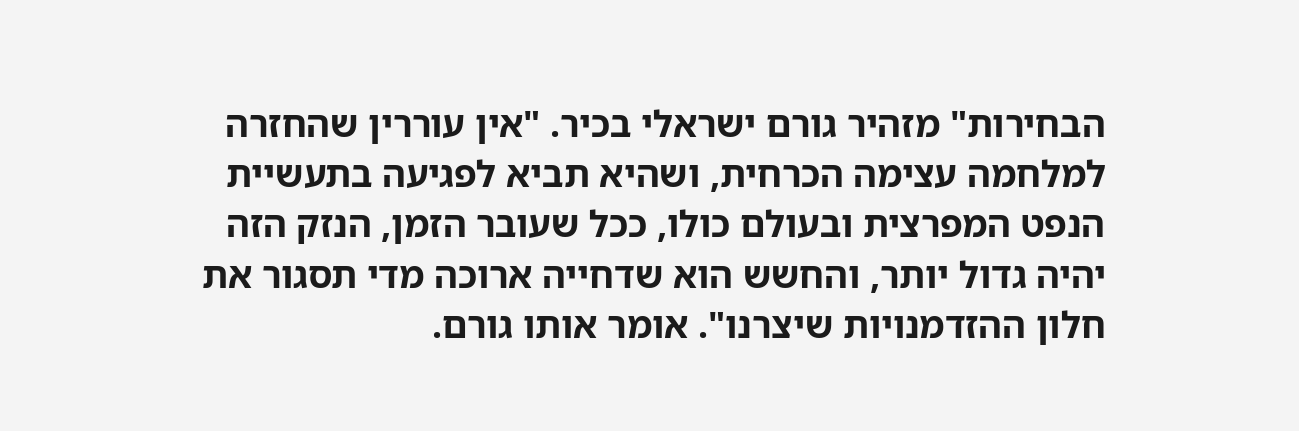הבחירות" מזהיר גורם ישראלי בכיר. "אין עוררין שהחזרה למלחמה עצימה הכרחית, ושהיא תביא לפגיעה בתעשיית הנפט המפרצית ובעולם כולו, ככל שעובר הזמן, הנזק הזה יהיה גדול יותר, והחשש הוא שדחייה ארוכה מדי תסגור את חלון ההזדמנויות שיצרנו". אומר אותו גורם.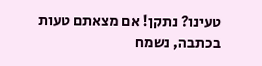טעינו? נתקן! אם מצאתם טעות בכתבה, נשמח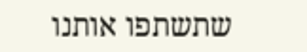שתשתפו אותנו